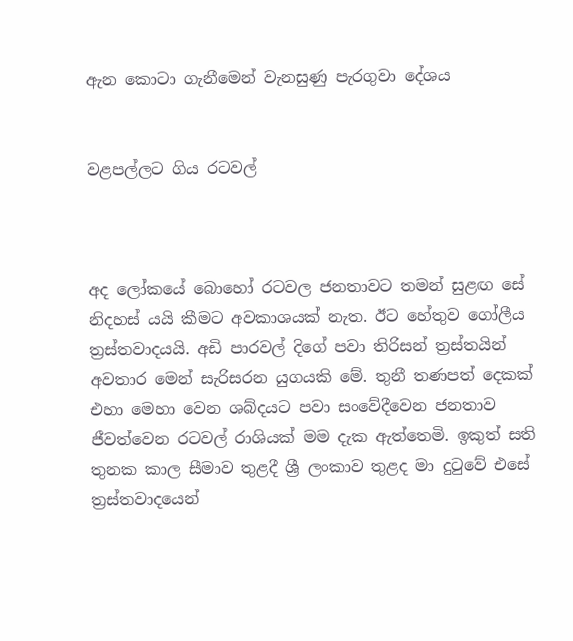ඇන කොටා ගැනීමෙන් වැනසුණු පැරගුවා දේශය


වළපල්ලට ගිය රටවල්



අද ලෝකයේ බොහෝ රටවල ජනතාවට තමන් සුළඟ සේ නිදහස් යයි කීමට අවකාශයක් නැත. ඊට හේතුව ගෝලීය ත්‍රස්තවාදයයි. අඩි පාරවල් දිගේ පවා තිරිසන් ත්‍රස්තයින් අවතාර මෙන් සැරිසරන යුගයකි මේ. තුනී තණපත් දෙකක් එහා මෙහා වෙන ශබ්දයට පවා සංවේදීවෙන ජනතාව ජීවත්වෙන රටවල් රාශියක් මම දැක ඇත්තෙමි. ඉකුත් සති තුනක කාල සීමාව තුළදී ශ්‍රී ලංකාව තුළද මා දුටුවේ එසේ ත්‍රස්තවාදයෙන්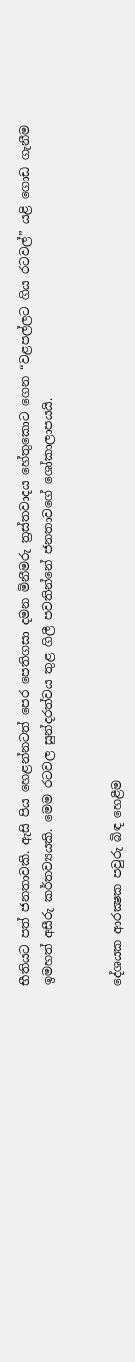භීතියට පත් ජනතාවකි. ඇසි පිය හෙළන්නටත් පෙර පෙතිගසා දමන මිනීමරු ත්‍රස්තවාදය හේතුකොට ගෙන “වළපල්ලට ගිය රටවල්” යළි ගොඩ ගැනීම ඉමහත් අසීරු කර්තව්‍යයකි. මෙම රටවල සුන්දරත්වය තුළ ගිලී පවතින්නේ ජනතාවගේ ශෝකාලාපයයි.


දේශයක ආරක්‍ෂක පවුරු බිඳ හෙළීම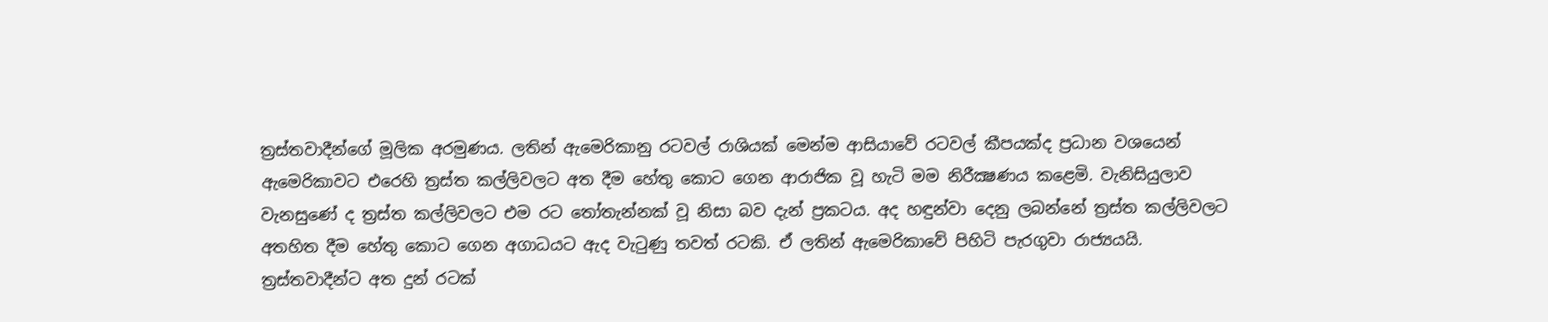ත්‍රස්තවාදීන්ගේ මූලික අරමුණය. ලතින් ඇමෙරිකානු රටවල් රාශියක් මෙන්ම ආසියාවේ රටවල් කීපයක්ද ප්‍රධාන වශයෙන් ඇමෙරිකාවට එරෙහි ත්‍රස්ත කල්ලිවලට අත දීම හේතු කොට ගෙන ආරාජික වූ හැටි මම නිරීක්‍ෂණය කළෙමි. වැනිසියුලාව වැනසුණේ ද ත්‍රස්ත කල්ලිවලට එම රට තෝතැන්නක් වූ නිසා බව දැන් ප්‍රකටය. අද හඳුන්වා දෙනු ලබන්නේ ත්‍රස්ත කල්ලිවලට අතහිත දීම හේතු කොට ගෙන අගාධයට ඇද වැටුණු තවත් රටකි. ඒ ලතින් ඇමෙරිකාවේ පිහිටි පැරගුවා රාජ්‍යයයි.
ත්‍රස්තවාදීන්ට අත දුන් රටක්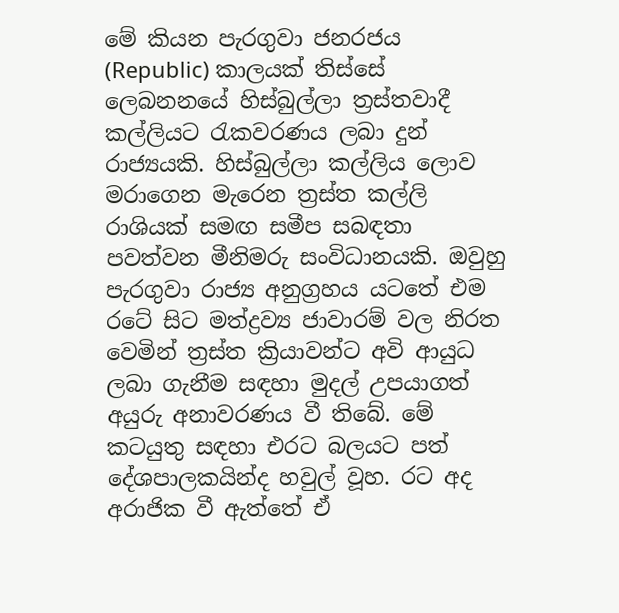මේ කියන පැරගුවා ජනරජය (Republic) කාලයක් තිස්සේ ලෙබනනයේ හිස්බුල්ලා ත්‍රස්තවාදී කල්ලියට රැකවරණය ලබා දුන් රාජ්‍යයකි. හිස්බුල්ලා කල්ලිය ලොව මරාගෙන මැරෙන ත්‍රස්ත කල්ලි රාශියක් සමඟ සමීප සබඳතා පවත්වන මීනිමරු සංවිධානයකි. ඔවුහු පැරගුවා රාජ්‍ය අනුග්‍රහය යටතේ එම රටේ සිට මත්ද්‍රව්‍ය ජාවාරම් වල නිරත වෙමින් ත්‍රස්ත ක්‍රියාවන්ට අවි ආයුධ ලබා ගැනීම සඳහා මුදල් උපයාගත් අයුරු අනාවරණය වී තිබේ. මේ කටයුතු සඳහා එරට බලයට පත් දේශපාලකයින්ද හවුල් වූහ. රට අද අරාජික වී ඇත්තේ ඒ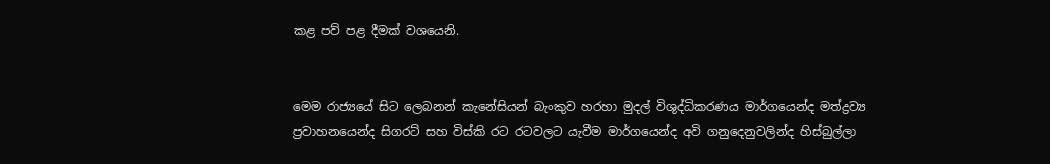කළ පව් පළ දීමක් වශයෙනි.


මෙම රාජ්‍යයේ සිට ලෙබනන් කැනේසියන් බැංකුව හරහා මුදල් විශුද්ධිකරණය මාර්ගයෙන්ද මත්ද්‍රව්‍ය ප්‍රවාහනයෙන්ද සිගරට් සහ විස්කි රට රටවලට යැවීම මාර්ගයෙන්ද අවි ගනුදෙනුවලින්ද හිස්බුල්ලා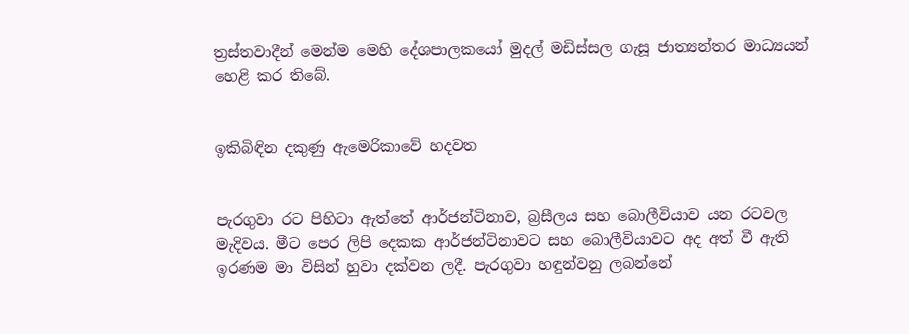ත්‍රස්තවාදීන් මෙන්ම මෙහි දේශපාලකයෝ මුදල් මඩිස්සල ගැසූ ජාත්‍යන්තර මාධ්‍යයන් හෙළි කර තිබේ.


ඉකිබිඳින දකුණු ඇමෙරිකාවේ හදවත


පැරගුවා රට පිහිටා ඇත්තේ ආර්ජන්ටිනාව, බ්‍රසීලය සහ බොලීවියාව යන රටවල මැදිවය. මීට පෙර ලිපි දෙකක ආර්ජන්ටිනාවට සහ බොලීවියාවට අද අත් වී ඇති ඉරණම මා විසින් හුවා දක්වන ලදී. පැරගුවා හඳුන්වනු ලබන්නේ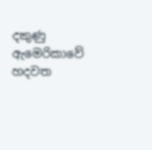දකුණු ඇමෙරිකාවේ හදවත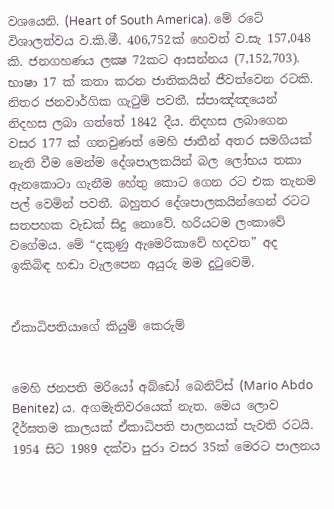වශයෙනි. (Heart of South America). මේ රටේ විශාලත්වය ව.කි.මී. 406,752ක් හෙවත් ව.සැ 157,048 කි. ජනගහණය ලක්‍ෂ 72කට ආසන්නය (7,152,703). භාෂා 17 ක් කතා කරන ජාතිකයින් ජීවත්වෙන රටකි. නිතර ජනවාර්ගික ගැටුම් පවතී. ස්පාඤ්ඤයෙන් නිදහස ලබා ගත්තේ 1842 දීය. නිදහස ලබාගෙන වසර 177 ක් ගතවුණත් මෙහි ජාතීන් අතර සමගියක් නැති වීම මෙන්ම දේශපාලකයින් බල ලෝභය තකා ඇනකොටා ගැනීම හේතු කොට ගෙන රට එක තැනම පල් වෙමින් පවතී. බහුතර දේශපාලකයින්ගෙන් රටට සතපහක වැඩක් සිදු නොවේ. හරියටම ලංකාවේ වගේමය. මේ “දකුණු ඇමෙරිකාවේ හදවත” අද ඉකිබිඳ හඬා වැලපෙන අයුරු මම දුටුවෙමි.


ඒකාධිපතියාගේ කියුම් කෙරුම්


මෙහි ජනපති මරියෝ අබ්ඩෝ බෙනිට්ස් (Mario Abdo Benitez) ය. අගමැතිවරයෙක් නැත. මෙය ලොව දීර්ඝතම කාලයක් ඒකාධිපති පාලනයක් පැවති රටයි. 1954 සිට 1989 දක්වා පුරා වසර 35ක් මෙරට පාලනය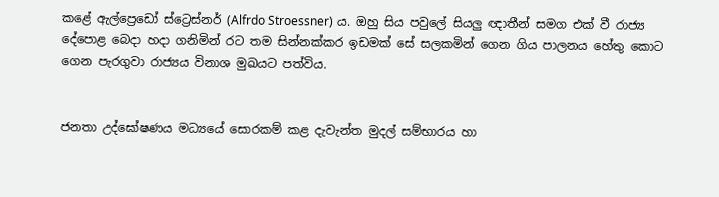කළේ ඇල්ප්‍රෙඩෝ ස්ට්‍රෙස්නර් (Alfrdo Stroessner) ය. ඔහු සිය පවුලේ සියලු ඥාතීන් සමග එක් වී රාජ්‍ය දේපොළ බෙදා හදා ගනිමින් රට තම සින්නක්කර ඉඩමක් සේ සලකමින් ගෙන ගිය පාලනය හේතු කොට ගෙන පැරගුවා රාජ්‍යය විනාශ මුඛයට පත්විය.


ජනතා උද්ඝෝෂණය මධ්‍යයේ සොරකම් කළ දැවැන්ත මුදල් සම්භාරය හා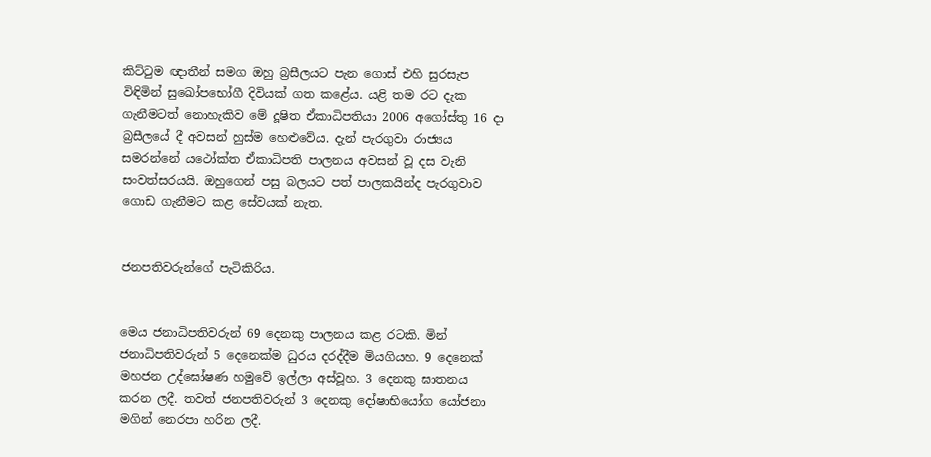කිට්ටුම ඥාතීන් සමග ඔහු බ්‍රසීලයට පැන ගොස් එහි සුරසැප විඳිමින් සුඛෝපභෝගී දිවියක් ගත කළේය. යළි තම රට දැක ගැනීමටත් නොහැකිව මේ දූෂිත ඒකාධිපතියා 2006 අගෝස්තු 16 දා බ්‍රසීලයේ දී අවසන් හුස්ම හෙළුවේය. දැන් පැරගුවා රාජ්‍යය සමරන්නේ යථෝක්ත ඒකාධිපති පාලනය අවසන් වූ දස වැනි සංවත්සරයයි. ඔහුගෙන් පසු බලයට පත් පාලකයින්ද පැරගුවාව ගොඩ ගැනීමට කළ සේවයක් නැත.


ජනපතිවරුන්ගේ පැටිකිරිය.


මෙය ජනාධිපතිවරුන් 69 දෙනකු පාලනය කළ රටකි. මින් ජනාධිපතිවරුන් 5 දෙනෙක්ම ධුරය දරද්දීම මියගියහ. 9 දෙනෙක් මහජන ‌උද්ඝෝෂණ හමුවේ ඉල්ලා අස්වූහ. 3 දෙනකු ඝාතනය කරන ලදී. තවත් ජනපතිවරුන් 3 දෙනකු දෝෂාභියෝග යෝජනා මගින් නෙරපා හරින ලදී.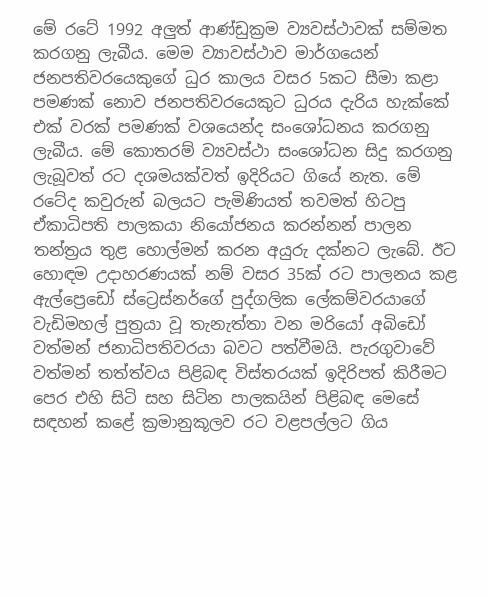මේ රටේ 1992 අලුත් ආණ්ඩුක්‍රම ව්‍යවස්ථාවක් සම්මත කරගනු ලැබීය. මෙම ව්‍යාවස්ථාව මාර්ගයෙන් ජනපතිවරයෙකුගේ ධුර කාලය වසර 5කට සීමා කළා පමණක් නොව ජනපතිවරයෙකුට ධුරය දැරිය හැක්කේ එක් වරක් පමණක් වශයෙන්ද සංශෝධනය කරගනු ලැබීය. මේ කොතරම් ව්‍යවස්ථා සංශෝධන සිදු කරගනු ලැබූවත් රට දශමයක්වත් ඉදිරියට ගියේ නැත. මේ රටේද කවුරුන් බලයට පැමිණියත් තවමත් හිටපු ඒකාධිපති පාලකයා නියෝජනය කරන්නන් පාලන තන්ත්‍රය තුළ හොල්මන් කරන අයුරු දක්නට ලැබේ. ඊට හොඳම උදාහරණයක් නම් වසර 35ක් රට පාලනය කළ ඇල්ප්‍රෙඩෝ ස්ට්‍රෙස්නර්ගේ පුද්ගලික ලේකම්වරයාගේ වැඩිමහල් පුත්‍රයා වූ තැනැත්තා වන මරියෝ අබිඩෝ වත්මන් ජනාධිපතිවරයා බවට පත්වීමයි. පැරගුවාවේ වත්මන් තත්ත්වය පිළිබඳ විස්තරයක් ඉදිරිපත් කිරීමට පෙර එහි සිටි සහ සිටින පාලකයින් පිළිබඳ මෙසේ සඳහන් කළේ ක්‍රමානුකූලව රට වළපල්ලට ගිය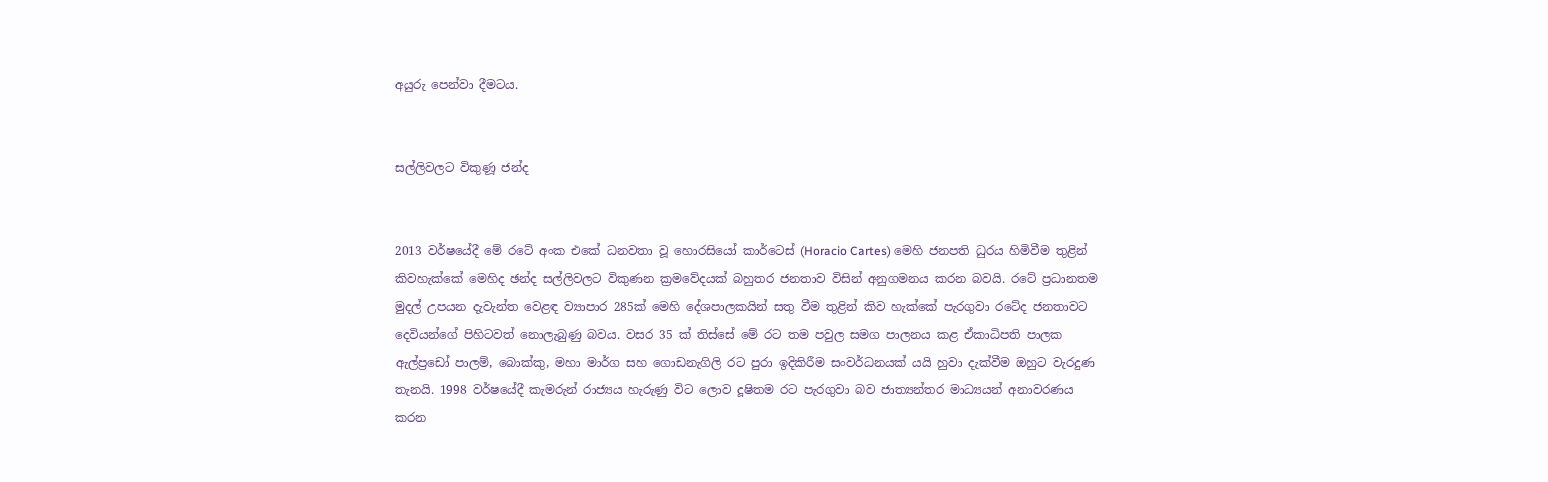අයුරු පෙන්වා දීමටය.


සල්ලිවලට විකුණූ ජන්ද


2013 වර්ෂයේදී මේ රටේ අංක එකේ ධනවතා වූ හොරසියෝ කාර්ටෙස් (Horacio Cartes) මෙහි ජනපති ධුරය හිමිවීම තුළින් කිවහැක්කේ මෙහිද ඡන්ද සල්ලිවලට විකුණන ක්‍රමවේදයක් බහුතර ජනතාව විසින් අනුගමනය කරන බවයි. රටේ ප්‍රධානතම මුදල් උපයන දැවැන්ත වෙළඳ ව්‍යාපාර 285ක් මෙහි දේශපාලකයින් සතු වීම තුළින් කිව හැක්කේ පැරගුවා රටේද ජනතාවට දෙවියන්ගේ පිහිටවත් නොලැබුණු බවය. වසර 35 ක් තිස්සේ මේ රට තම පවුල සමග පාලනය කළ ඒකාධිපති පාලක ඇල්ප්‍රඩෝ පාලම්, බොක්කු, මහා මාර්ග සහ ගොඩනැගිලි රට පුරා ඉදිකිරීම සංවර්ධනයක් යයි හුවා දැක්වීම ඔහුට වැරදුණ තැනයි. 1998 වර්ෂයේදී කැමරුන් රාජ්‍යය හැරුණු විට ලොව දූෂිතම රට පැරගුවා බව ජාත්‍යන්තර මාධ්‍යයන් අනාවරණය කරන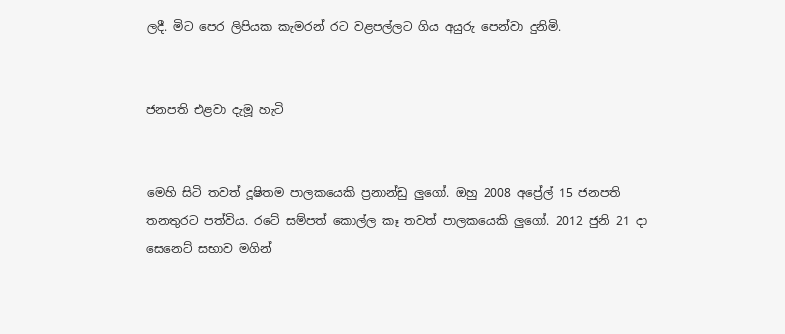ලදී. මිට පෙර ලිපියක කැමරන් රට වළපල්ලට ගිය අයුරු පෙන්වා දුනිමි.


ජනපති එළවා දැමූ හැටි


මෙහි සිටි තවත් දූෂිතම පාලකයෙකි ප්‍රනාන්ඩු ලුගෝ. ඔහු 2008 අප්‍රේල් 15 ජනපති තනතුරට පත්විය. රටේ සම්පත් කොල්ල කෑ තවත් පාලකයෙකි ලුගෝ. 2012 ජුනි 21 දා සෙනෙට් සභාව මගින්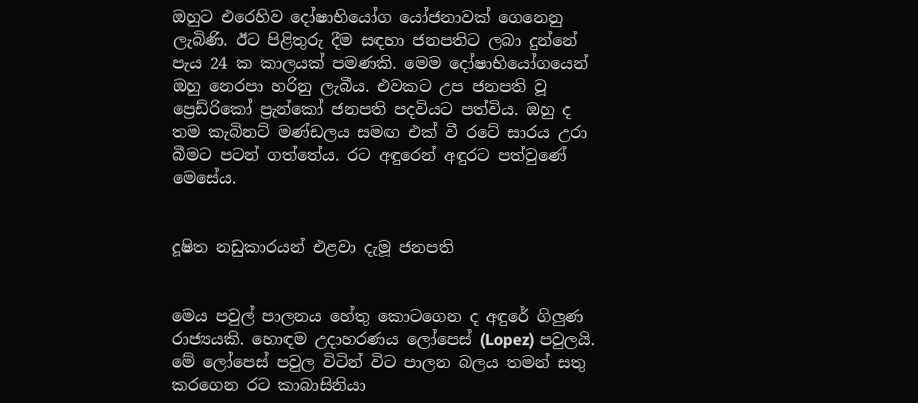ඔහුට එරෙහිව දෝෂාභියෝග යෝජනාවක් ගෙනෙනු ලැබිණි. ඊට පිළිතුරු දීම සඳහා ජනපතිට ලබා දුන්නේ පැය 24 ක කාලයක් පමණකි. මෙම දෝෂාභියෝගයෙන් ඔහු නෙරපා හරිනු ලැබීය. එවකට උප ජනපති වූ ප්‍රෙඩ්රිකෝ ප්‍රැන්කෝ ජනපති පදවියට පත්විය. ඔහු ද තම කැබිනට් මණ්ඩලය සමඟ එක් වී රටේ සාරය උරා බීමට පටන් ගත්තේය. රට අඳුරෙන් අඳුරට පත්වුණේ මෙසේය.


දූෂිත නඩුකාරයන් එළවා දැමූ ජනපති


මෙය පවුල් පාලනය හේතු කොටගෙන ද අඳුරේ ගිලුණ රාජ්‍යයකි. හොඳම උදාහරණය ලෝපෙස් (Lopez) පවුලයි. මේ ලෝපෙස් පවුල විටින් විට පාලන බලය තමන් සතු කරගෙන රට කාබාසිනියා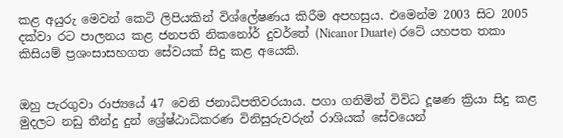කළ අයුරු මෙවන් කෙටි ලිපියකින් විශ්ලේෂණය කිරීම අපහසුය. එමෙන්ම 2003 සිට 2005 දක්වා රට පාලනය කළ ජනපති නිකනෝර් දුවර්තේ (Nicanor Duarte) රටේ යහපත තකා කිසියම් ප්‍රශංසාසහගත සේවයක් සිදු කළ අයෙකි.


ඔහු පැරගුවා රාජ්‍යයේ 47 වෙනි ජනාධිපතිවරයාය. පගා ගනිමින් විවිධ දූෂණ ක්‍රියා සිදු කළ මුදලට නඩු තීන්දු දුන් ශ්‍රේෂ්ඨාධිකරණ විනිසුරුවරුන් රාශියක් සේවයෙන්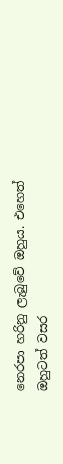නෙරපා හරිනු ලැබුවේ ඔහුය. එහෙත් ඔහුටත් වසර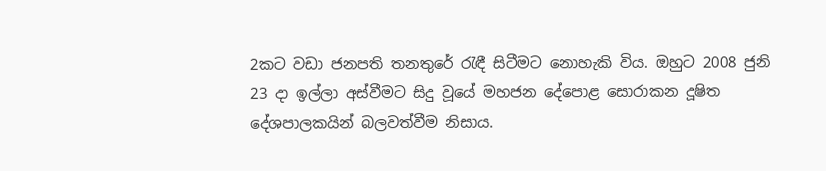2කට වඩා ජනපති තනතුරේ රැඳී සිටීමට නොහැකි විය. ඔහුට 2008 ජුනි 23 දා ඉල්ලා අස්වීමට සිදු වූයේ මහජන දේපොළ සොරාකන දූෂිත දේශපාලකයින් බලවත්වීම නිසාය.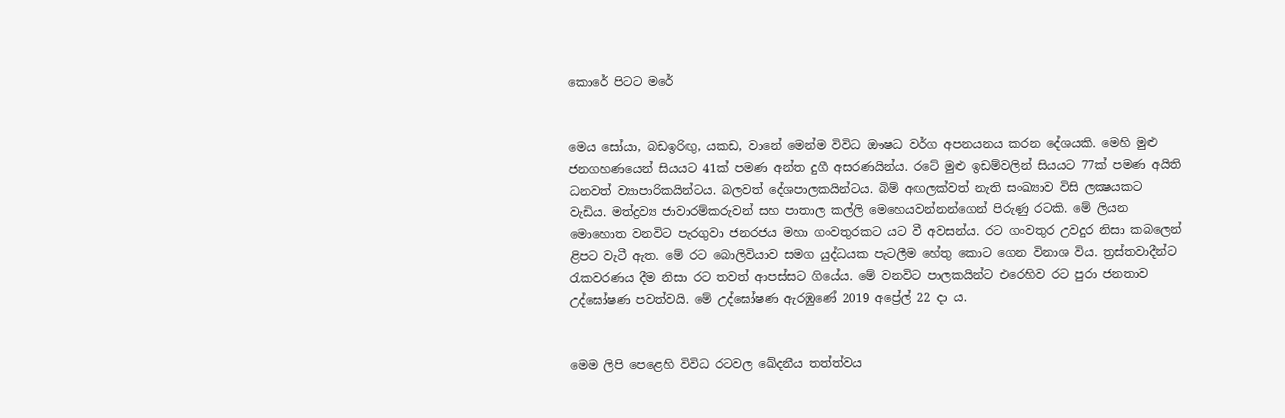කොරේ පිටට මරේ


මෙය සෝයා, බඩඉරිඟු, යකඩ, වානේ මෙන්ම විවිධ ඖෂධ වර්ග අපනයනය කරන දේශයකි. මෙහි මුළු ජනගහණයෙන් සියයට 41ක් පමණ අන්ත දුගී අසරණයින්ය. රටේ මුළු ඉඩම්වලින් සියයට 77ක් පමණ අයිති ධනවත් ව්‍යාපාරිකයින්ටය. බලවත් දේශපාලකයින්ටය. බිම් අඟලක්වත් නැති සංඛ්‍යාව විසි ලක්‍ෂයකට වැඩිය. මත්ද්‍රව්‍ය ජාවාරම්කරුවන් සහ පාතාල කල්ලි මෙහෙයවන්නන්ගෙන් පිරුණු රටකි. මේ ලියන මොහොත වනවිට පැරගුවා ජනරජය මහා ගංවතුරකට යට වී අවසන්ය. රට ගංවතුර උවදුර නිසා කබලෙන් ළිපට වැටී ඇත. මේ රට බොලිවියාව සමග යුද්ධයක පැටලීම හේතු කොට ගෙන විනාශ විය. ත්‍රස්තවාදීන්ට රැකවරණය දීම නිසා රට තවත් ආපස්සට ගියේය. මේ වනවිට පාලකයින්ට එරෙහිව රට පුරා ජනතාව උද්ඝෝෂණ පවත්වයි. මේ උද්ඝෝෂණ ඇරඹුණේ 2019 අප්‍රේල් 22 දා ය.


මෙම ලිපි පෙළෙහි විවිධ රටවල ඛේදනීය තත්ත්වය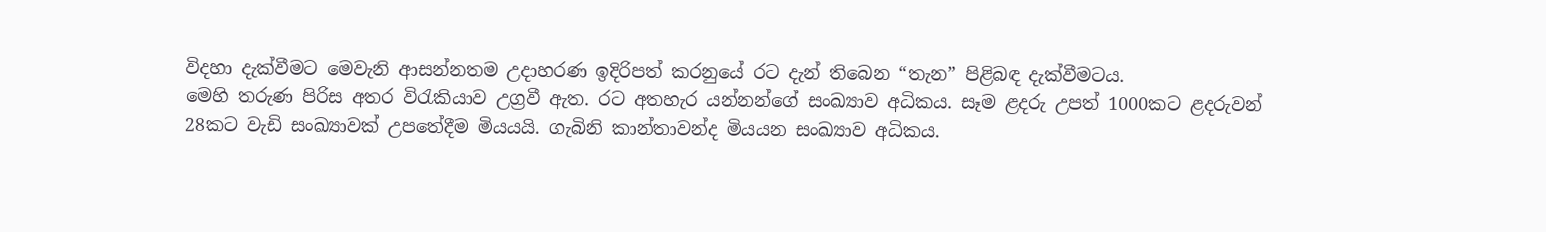විදහා දැක්වීමට මෙවැනි ආසන්නතම උදාහරණ ඉදිරිපත් කරනුයේ රට දැන් තිබෙන “තැන” පිළිබඳ දැක්වීමටය.
මෙහි තරුණ පිරිස අතර විරැකියාව උග්‍රවී ඇත. රට අතහැර යන්නන්ගේ සංඛ්‍යාව අධිකය. සෑම ළදරු උපත් 1000කට ළදරුවන් 28කට වැඩි සංඛ්‍යාවක් උපතේදීම මියයයි. ගැබිනි කාන්තාවන්ද මියයන සංඛ්‍යාව අධිකය.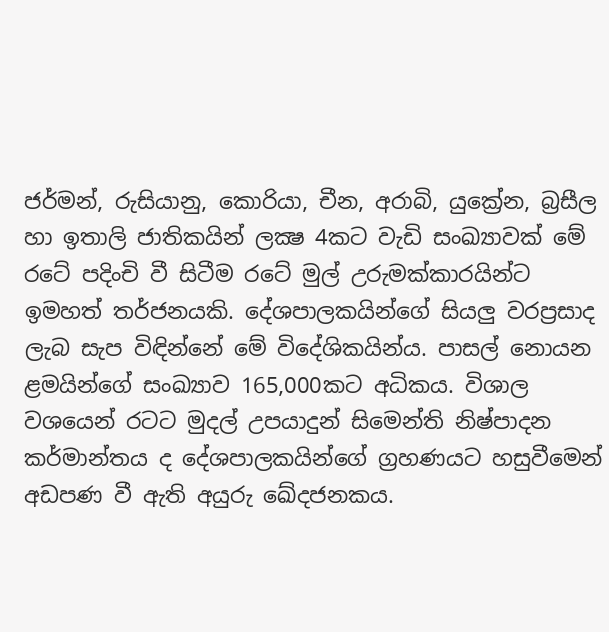ජර්මන්, රුසියානු, කොරියා, චීන, අරාබි, යුක්‍රේන, බ්‍රසීල හා ඉතාලි ජාතිකයින් ලක්‍ෂ 4කට වැඩි සංඛ්‍යාවක් මේ රටේ පදිංචි වී සිටීම රටේ මුල් උරුමක්කාරයින්ට ඉමහත් තර්ජනයකි. දේශපාලකයින්ගේ සියලු වරප්‍රසාද ලැබ සැප විඳින්නේ මේ විදේශිකයින්ය. පාසල් නොයන ළමයින්ගේ සංඛ්‍යාව 165,000කට අධිකය. විශාල වශයෙන් රටට මුදල් උපයාදුන් සිමෙන්ති නිෂ්පාදන කර්මාන්තය ද දේශපාලකයින්ගේ ග්‍රහණයට හසුවීමෙන් අඩපණ වී ඇති අයුරු ඛේදජනකය.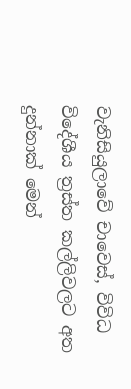වැනිසියුලාවේ චාවෙස්, විවිධ විදේශීය ත්‍රස්ත කල්ලිවලට අත දුන්නාක් මෙන්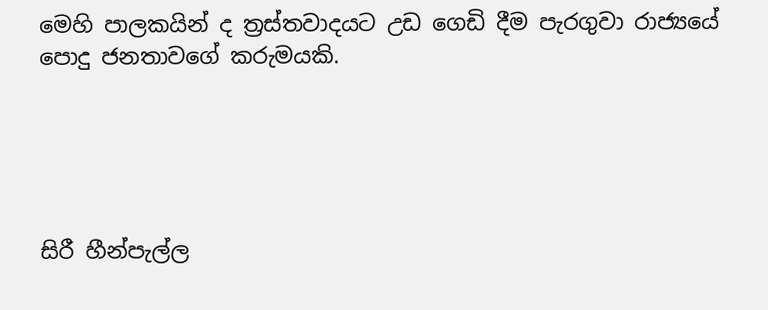මෙහි පාලකයින් ද ත්‍රස්තවාදයට උඩ ගෙඩි දීම පැරගුවා රාජ්‍යයේ පොදු ජනතාවගේ කරුමයකි.





සිරී හීන්පැල්ල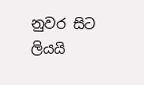නුවර සිට ලියයි